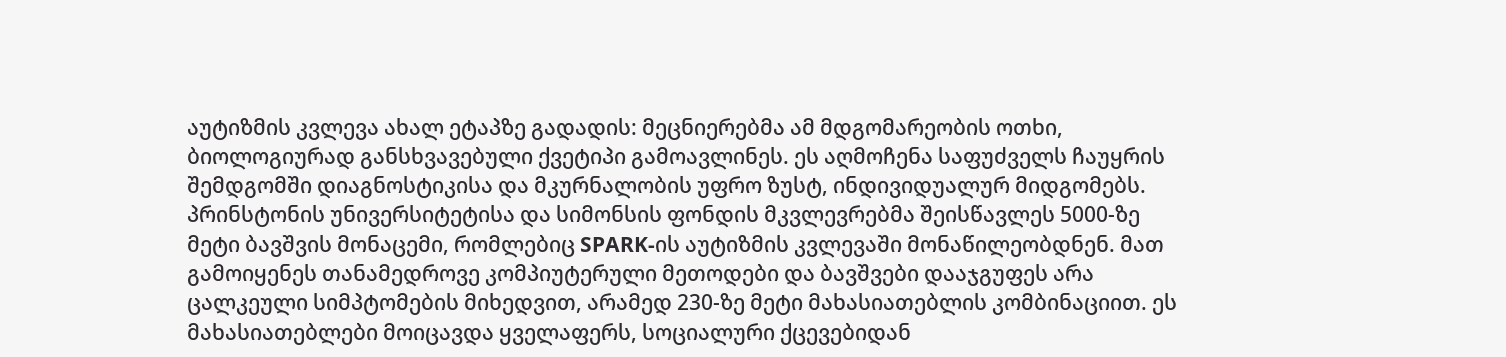აუტიზმის კვლევა ახალ ეტაპზე გადადის: მეცნიერებმა ამ მდგომარეობის ოთხი, ბიოლოგიურად განსხვავებული ქვეტიპი გამოავლინეს. ეს აღმოჩენა საფუძველს ჩაუყრის შემდგომში დიაგნოსტიკისა და მკურნალობის უფრო ზუსტ, ინდივიდუალურ მიდგომებს.
პრინსტონის უნივერსიტეტისა და სიმონსის ფონდის მკვლევრებმა შეისწავლეს 5000-ზე მეტი ბავშვის მონაცემი, რომლებიც SPARK-ის აუტიზმის კვლევაში მონაწილეობდნენ. მათ გამოიყენეს თანამედროვე კომპიუტერული მეთოდები და ბავშვები დააჯგუფეს არა ცალკეული სიმპტომების მიხედვით, არამედ 230-ზე მეტი მახასიათებლის კომბინაციით. ეს მახასიათებლები მოიცავდა ყველაფერს, სოციალური ქცევებიდან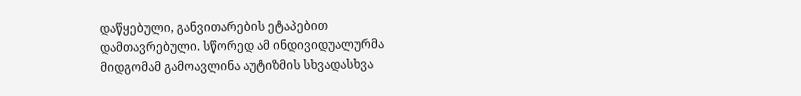დაწყებული, განვითარების ეტაპებით დამთავრებული. სწორედ ამ ინდივიდუალურმა მიდგომამ გამოავლინა აუტიზმის სხვადასხვა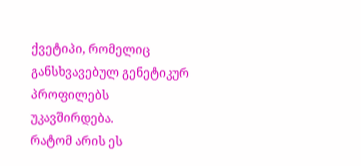ქვეტიპი, რომელიც განსხვავებულ გენეტიკურ პროფილებს უკავშირდება.
რატომ არის ეს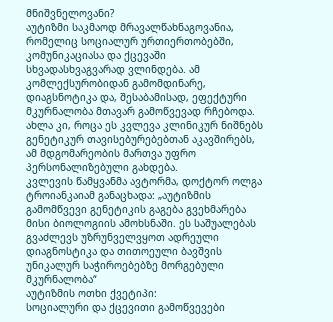მნიშვნელოვანი?
აუტიზმი საკმაოდ მრავალწახნაგოვანია, რომელიც სოციალურ ურთიერთობებში, კომუნიკაციასა და ქცევაში სხვადასხვაგვარად ვლინდება. ამ კომლექსურობიდან გამომდინარე, დიაგსნოტიკა და, შესაბამისად, ეფექტური მკურნალობა მთავარ გამოწვევად რჩებოდა. ახლა კი, როცა ეს კვლევა კლინიკურ ნიშნებს გენეტიკურ თავისებურებებთან აკავშირებს, ამ მდგომარეობის მართვა უფრო პერსონალიზებული გახდება.
კვლევის წამყვანმა ავტორმა, დოქტორ ოლგა ტროიანკაიამ განაცხადა: „აუტიზმის გამომწვევი გენეტიკის გაგება გვეხმარება მისი ბიოლოგიის ამოხსნაში. ეს საშუალებას გვაძლევს უზრუნველვყოთ ადრეული დიაგნოსტიკა და თითოეული ბავშვის უნიკალურ საჭიროებებზე მორგებული მკურნალობა“
აუტიზმის ოთხი ქვეტიპი:
სოციალური და ქცევითი გამოწვევები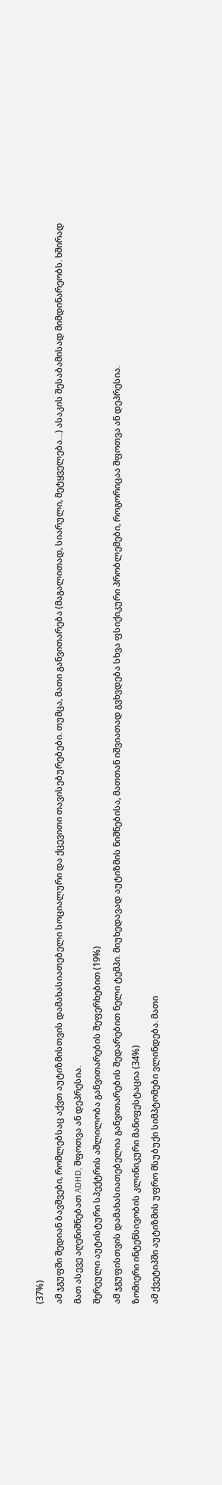(37%)
ამ ჯგუფში შედიან ბავშვები, რომლებსაც აქვთ აუტიზმისთვის დამახასიათებელი სოციალური და ქცევითი თავისებურებები. თუმცა, მათი განვითარება (მაგალითად, სიარული, მეტყველება…) ასაკის შესაბამისად მიმდინარეობს. ხშირად მათ ასევე აღენიშნებათ ADHD, შფოთვა ან დეპრესია.
შერეული აუტისტური სპექტრის აშლილობა განვითარების შეფერხებით (19%)
ამ ჯგუფისთვის დამახასიათებელია განვითარების შედარებით ნელი ტემპი. მიუხედავად აუტიზმის ნიშნებისა, მათთან იშვიათად გვხვდება სხვა ფსიქიკური პრობლემები, როგორიცაა შფოთვა ან დეპრესია.
ზომიერი ინტენსივობის კლინიკური მანიფესტაცია (34%)
ამ ქვეტიპში აუტიზმის უფრო მსუბუქი სიმპტომები ვლინდება. მათი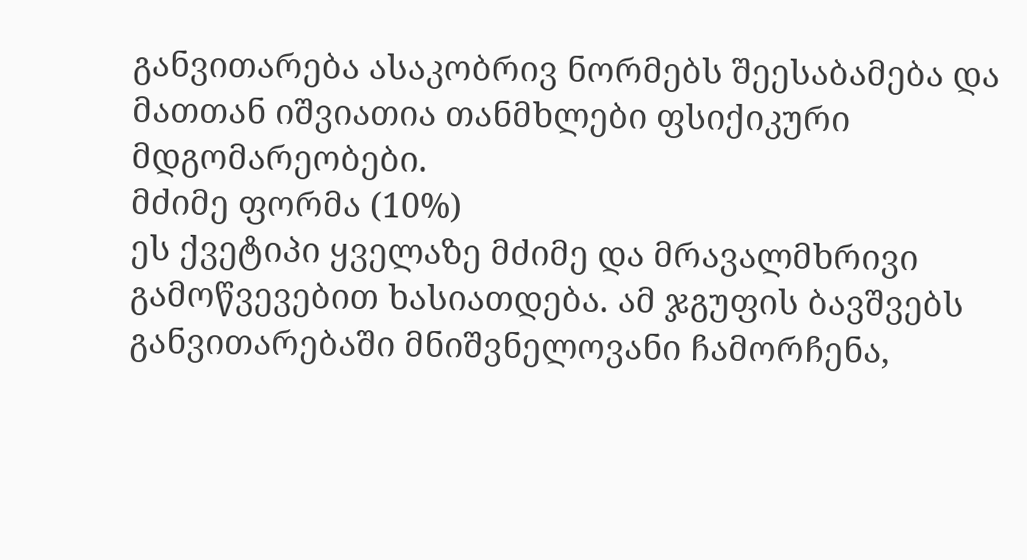განვითარება ასაკობრივ ნორმებს შეესაბამება და მათთან იშვიათია თანმხლები ფსიქიკური მდგომარეობები.
მძიმე ფორმა (10%)
ეს ქვეტიპი ყველაზე მძიმე და მრავალმხრივი გამოწვევებით ხასიათდება. ამ ჯგუფის ბავშვებს განვითარებაში მნიშვნელოვანი ჩამორჩენა,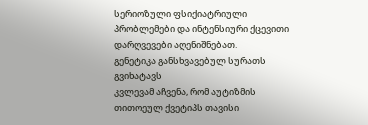სერიოზული ფსიქიატრიული პრობლემები და ინტენსიური ქცევითი დარღვევები აღენიშნებათ.
გენეტიკა განსხვავებულ სურათს გვიხატავს
კვლევამ აჩვენა, რომ აუტიზმის თითოეულ ქვეტიპს თავისი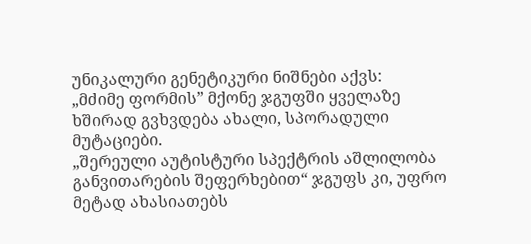უნიკალური გენეტიკური ნიშნები აქვს:
„მძიმე ფორმის” მქონე ჯგუფში ყველაზე ხშირად გვხვდება ახალი, სპორადული მუტაციები.
„შერეული აუტისტური სპექტრის აშლილობა განვითარების შეფერხებით“ ჯგუფს კი, უფრო მეტად ახასიათებს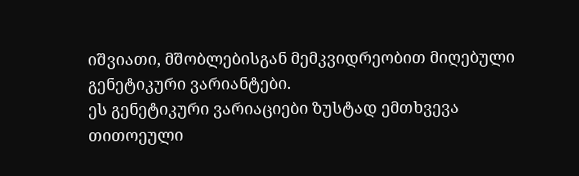იშვიათი, მშობლებისგან მემკვიდრეობით მიღებული გენეტიკური ვარიანტები.
ეს გენეტიკური ვარიაციები ზუსტად ემთხვევა თითოეული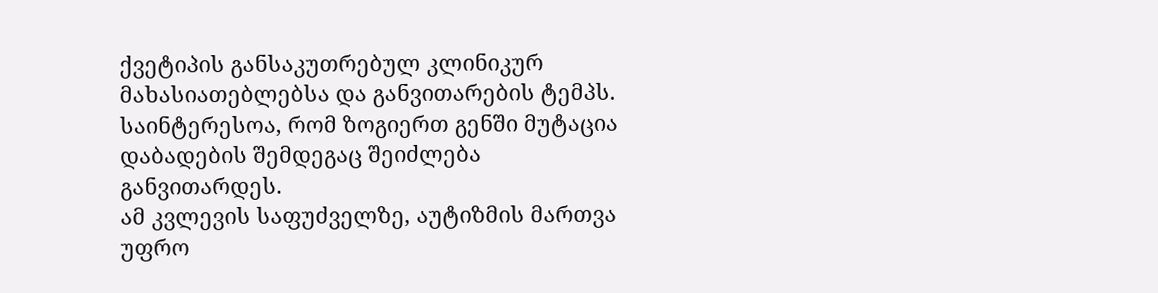ქვეტიპის განსაკუთრებულ კლინიკურ მახასიათებლებსა და განვითარების ტემპს. საინტერესოა, რომ ზოგიერთ გენში მუტაცია დაბადების შემდეგაც შეიძლება განვითარდეს.
ამ კვლევის საფუძველზე, აუტიზმის მართვა უფრო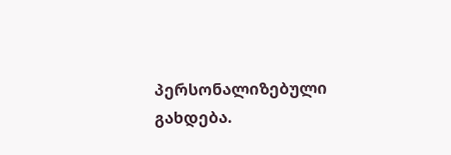პერსონალიზებული გახდება.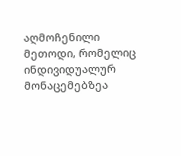აღმოჩენილი მეთოდი, რომელიც ინდივიდუალურ მონაცემებზეა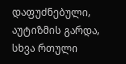დაფუძნებული, აუტიზმის გარდა, სხვა რთული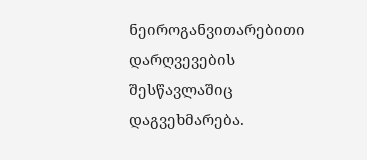ნეიროგანვითარებითი დარღვევების შესწავლაშიც დაგვეხმარება.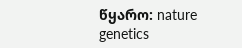წყარო: nature genetics